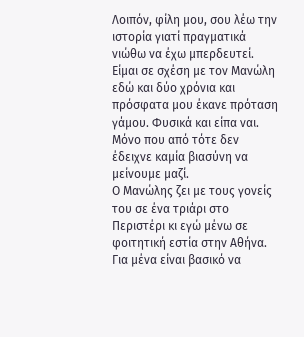Λοιπόν, φίλη μου, σου λέω την ιστορία γιατί πραγματικά νιώθω να έχω μπερδευτεί. Είμαι σε σχέση με τον Μανώλη εδώ και δύο χρόνια και πρόσφατα μου έκανε πρόταση γάμου. Φυσικά και είπα ναι. Μόνο που από τότε δεν έδειχνε καμία βιασύνη να μείνουμε μαζί.
Ο Μανώλης ζει με τους γονείς του σε ένα τριάρι στο Περιστέρι κι εγώ μένω σε φοιτητική εστία στην Αθήνα. Για μένα είναι βασικό να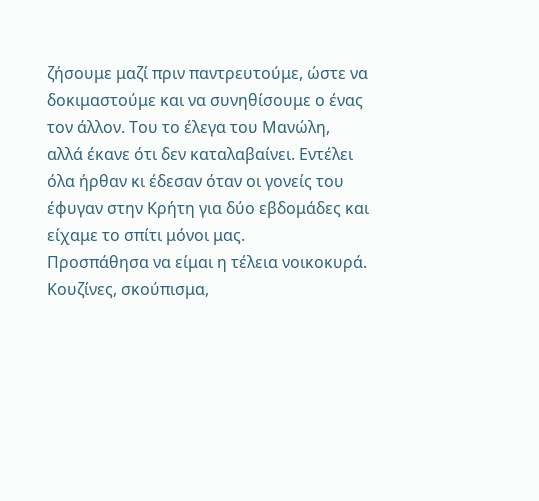ζήσουμε μαζί πριν παντρευτούμε, ώστε να δοκιμαστούμε και να συνηθίσουμε ο ένας τον άλλον. Του το έλεγα του Μανώλη, αλλά έκανε ότι δεν καταλαβαίνει. Εντέλει όλα ήρθαν κι έδεσαν όταν οι γονείς του έφυγαν στην Κρήτη για δύο εβδομάδες και είχαμε το σπίτι μόνοι μας.
Προσπάθησα να είμαι η τέλεια νοικοκυρά. Κουζίνες, σκούπισμα,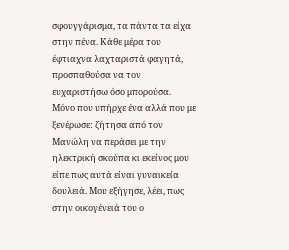σφουγγάρισμα, τα πάντα τα είχα στην πένα. Κάθε μέρα του έφτιαχνα λαχταριστά φαγητά, προσπαθούσα να τον ευχαριστήσω όσο μπορούσα.
Μόνο που υπήρχε ένα αλλά που με ξενέρωσε: ζήτησα από τον Μανώλη να περάσει με την ηλεκτρική σκούπα κι εκείνος μου είπε πως αυτά είναι γυναικεία δουλειά. Μου εξήγησε, λέει, πως στην οικογένειά του ο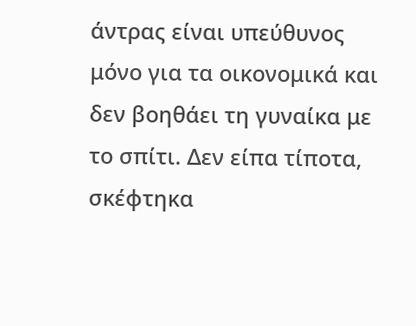άντρας είναι υπεύθυνος μόνο για τα οικονομικά και δεν βοηθάει τη γυναίκα με το σπίτι. Δεν είπα τίποτα, σκέφτηκα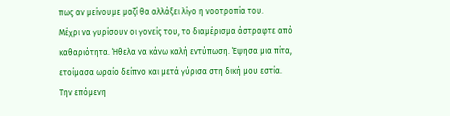πως αν μείνουμε μαζί θα αλλάξει λίγο η νοοτροπία του.
Μέχρι να γυρίσουν οι γονείς του, το διαμέρισμα άστραφτε από καθαριότητα. Ήθελα να κάνω καλή εντύπωση. Έψησα μια πίτα, ετοίμασα ωραίο δείπνο και μετά γύρισα στη δική μου εστία.
Την επόμενη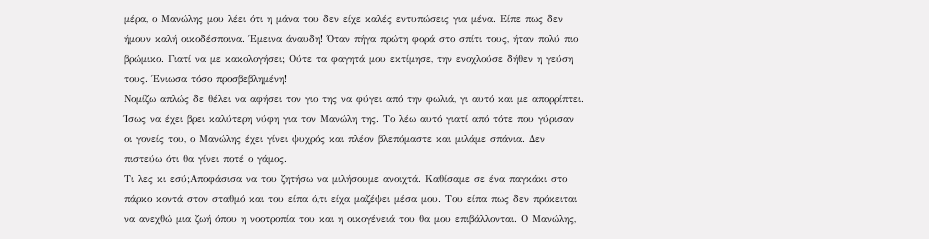μέρα, ο Μανώλης μου λέει ότι η μάνα του δεν είχε καλές εντυπώσεις για μένα. Είπε πως δεν ήμουν καλή οικοδέσποινα. Έμεινα άναυδη! Όταν πήγα πρώτη φορά στο σπίτι τους, ήταν πολύ πιο βρώμικο. Γιατί να με κακολογήσει; Ούτε τα φαγητά μου εκτίμησε, την ενοχλούσε δήθεν η γεύση τους. Ένιωσα τόσο προσβεβλημένη!
Νομίζω απλώς δε θέλει να αφήσει τον γιο της να φύγει από την φωλιά, γι αυτό και με απορρίπτει. Ίσως να έχει βρει καλύτερη νύφη για τον Μανώλη της. Το λέω αυτό γιατί από τότε που γύρισαν οι γονείς του, ο Μανώλης έχει γίνει ψυχρός και πλέον βλεπόμαστε και μιλάμε σπάνια. Δεν πιστεύω ότι θα γίνει ποτέ ο γάμος.
Τι λες κι εσύ;Αποφάσισα να του ζητήσω να μιλήσουμε ανοιχτά. Καθίσαμε σε ένα παγκάκι στο πάρκο κοντά στον σταθμό και του είπα ό,τι είχα μαζέψει μέσα μου. Του είπα πως δεν πρόκειται να ανεχθώ μια ζωή όπου η νοοτροπία του και η οικογένειά του θα μου επιβάλλονται. Ο Μανώλης,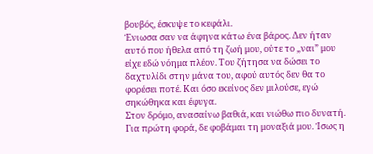βουβός, έσκυψε το κεφάλι.
Ένιωσα σαν να άφηνα κάτω ένα βάρος. Δεν ήταν αυτό που ήθελα από τη ζωή μου, ούτε το „ναι” μου είχε εδώ νόημα πλέον. Του ζήτησα να δώσει το δαχτυλίδι στην μάνα του, αφού αυτός δεν θα το φορέσει ποτέ. Και όσο εκείνος δεν μιλούσε, εγώ σηκώθηκα και έφυγα.
Στον δρόμο, ανασαίνω βαθιά, και νιώθω πιο δυνατή. Για πρώτη φορά, δε φοβάμαι τη μοναξιά μου. Ίσως η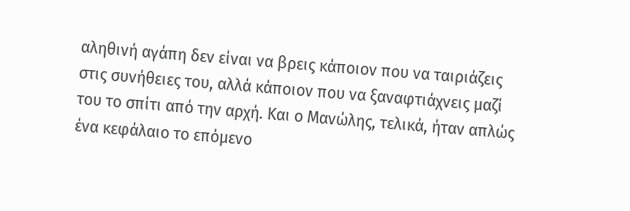αληθινή αγάπη δεν είναι να βρεις κάποιον που να ταιριάζεις στις συνήθειες του, αλλά κάποιον που να ξαναφτιάχνεις μαζί του το σπίτι από την αρχή. Και ο Μανώλης, τελικά, ήταν απλώς ένα κεφάλαιο το επόμενο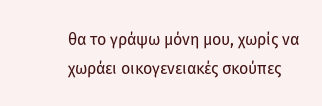θα το γράψω μόνη μου, χωρίς να χωράει οικογενειακές σκούπες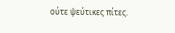ούτε ψεύτικες πίτες.